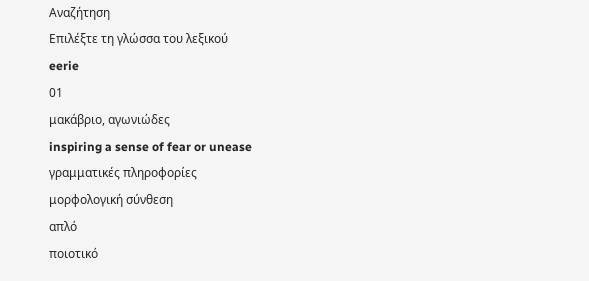Αναζήτηση
Επιλέξτε τη γλώσσα του λεξικού
eerie
01
μακάβριο, αγωνιώδες
inspiring a sense of fear or unease
γραμματικές πληροφορίες
μορφολογική σύνθεση
απλό
ποιοτικό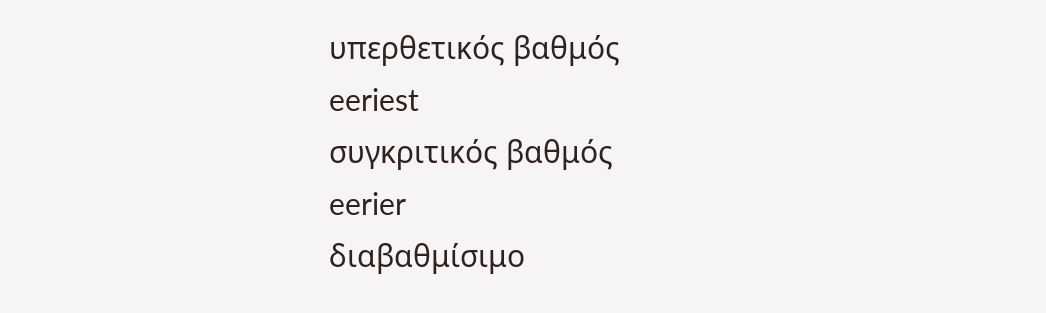υπερθετικός βαθμός
eeriest
συγκριτικός βαθμός
eerier
διαβαθμίσιμο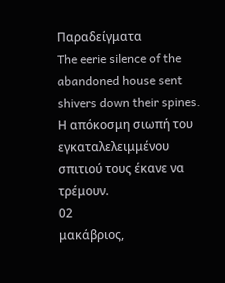Παραδείγματα
The eerie silence of the abandoned house sent shivers down their spines.
Η απόκοσμη σιωπή του εγκαταλελειμμένου σπιτιού τους έκανε να τρέμουν.
02
μακάβριος,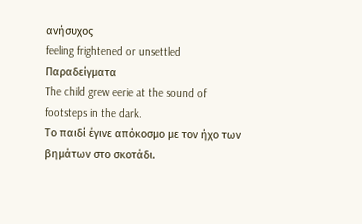ανήσυχος
feeling frightened or unsettled
Παραδείγματα
The child grew eerie at the sound of footsteps in the dark.
Το παιδί έγινε απόκοσμο με τον ήχο των βημάτων στο σκοτάδι.